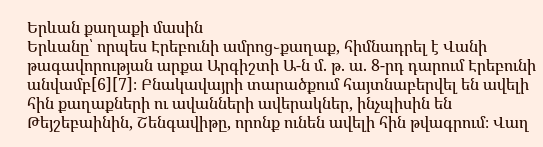Երևան քաղաքի մասին
Երևանը՝ որպես Էրեբունի ամրոց֊քաղաք, հիմնադրել է Վանի թագավորության արքա Արգիշտի Ա-ն մ. թ. ա. 8-րդ դարում Էրեբունի անվամբ[6][7]։ Բնակավայրի տարածքում հայտնաբերվել են ավելի հին քաղաքների ու ավանների ավերակներ, ինչպիսին են Թեյշեբաինին, Շենգավիթը, որոնք ունեն ավելի հին թվագրում։ Վաղ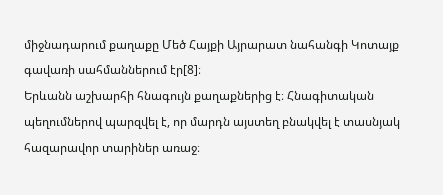միջնադարում քաղաքը Մեծ Հայքի Այրարատ նահանգի Կոտայք գավառի սահմաններում էր[8]։
Երևանն աշխարհի հնագույն քաղաքներից է։ Հնագիտական պեղումներով պարզվել է, որ մարդն այստեղ բնակվել է տասնյակ հազարավոր տարիներ առաջ։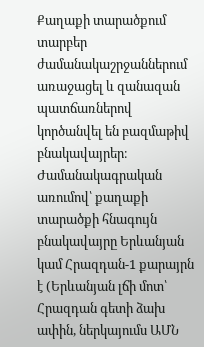Քաղաքի տարածքում տարբեր ժամանակաշրջաններում առաջացել և զանազան պատճառներով կործանվել են բազմաթիվ բնակավայրեր։ Ժամանակագրական առումով՝ քաղաքի տարածքի հնագույն բնակավայրը Երևանյան կամ Հրազդան-1 քարայրն է (Երևանյան լճի մոտ՝ Հրազդան գետի ձախ ափին, ներկայումս ԱՄՆ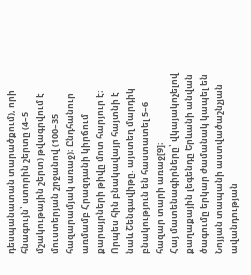դեսպանատան տարածքում), որի հնագույն՝ ստորին շերտը (4–5 մշակութային շերտ) թվագրվում է մուստերյան շրջանով (100–35 հազարամյակ առաջ)։ Ընդհանուր առմամբ Հրազդանի կիրճում քարայրների թիվը մոտ հարյուր է։ Որպես հին բնակավայր հայտնի է նաև Շենգավիթը. այստեղ մարդիկ բնակություն են հաստատել 5–6 հազար տարի առաջ[9]։
Հայ մատենագիրները՝ վկայակոչելով քաղաքային լեգենդը Երևանի անվան ծագումը երկար ժամանակ կապել են Նոյյան տապանի աստվածաշնչյան ավանդության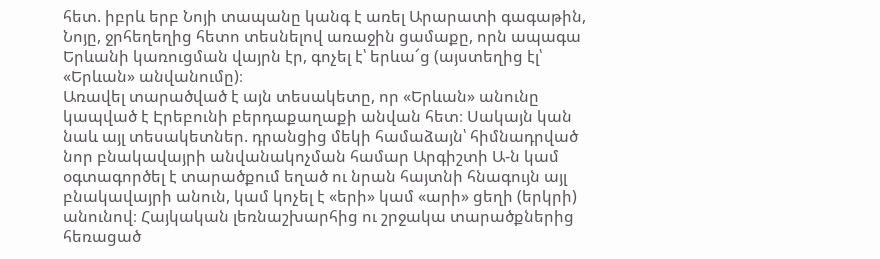հետ. իբրև երբ Նոյի տապանը կանգ է առել Արարատի գագաթին, Նոյը, ջրհեղեղից հետո տեսնելով առաջին ցամաքը, որն ապագա Երևանի կառուցման վայրն էր, գոչել է՝ երևա՜ց (այստեղից էլ՝ «Երևան» անվանումը)։
Առավել տարածված է այն տեսակետը, որ «Երևան» անունը կապված է Էրեբունի բերդաքաղաքի անվան հետ։ Սակայն կան նաև այլ տեսակետներ. դրանցից մեկի համաձայն՝ հիմնադրված նոր բնակավայրի անվանակոչման համար Արգիշտի Ա-ն կամ օգտագործել է տարածքում եղած ու նրան հայտնի հնագույն այլ բնակավայրի անուն, կամ կոչել է «երի» կամ «արի» ցեղի (երկրի) անունով։ Հայկական լեռնաշխարհից ու շրջակա տարածքներից հեռացած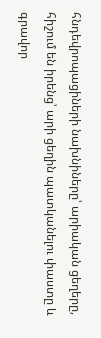հնդեվրոպացիների նախնիները՝ արիական ցեղերը, հիշում են իրենց՝ արի ցեղին պատկանելու փաստը և գրավոր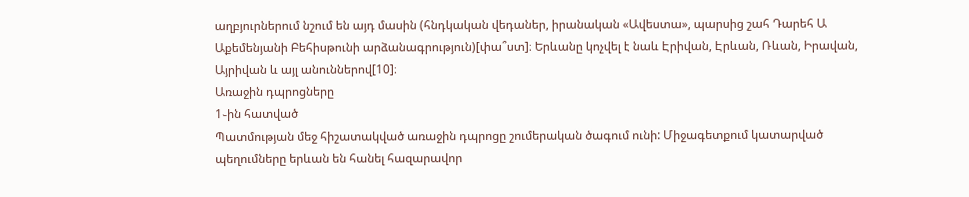աղբյուրներում նշում են այդ մասին (հնդկական վեդաներ, իրանական «Ավեստա», պարսից շահ Դարեհ Ա Աքեմենյանի Բեհիսթունի արձանագրություն)[փա՞ստ]։ Երևանը կոչվել է նաև Էրիվան, Էրևան, Ռևան, Իրավան, Այրիվան և այլ անուններով[10]։
Առաջին դպրոցները
1֊ին հատված
Պատմության մեջ հիշատակված առաջին դպրոցը շումերական ծագում ունի: Միջագետքում կատարված պեղումները երևան են հանել հազարավոր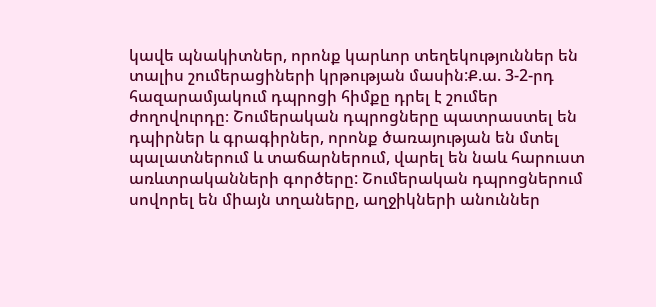կավե պնակիտներ, որոնք կարևոր տեղեկություններ են տալիս շումերացիների կրթության մասին:Ք.ա. 3-2-րդ հազարամյակում դպրոցի հիմքը դրել է շումեր ժողովուրդը։ Շումերական դպրոցները պատրաստել են դպիրներ և գրագիրներ, որոնք ծառայության են մտել պալատներում և տաճարներում, վարել են նաև հարուստ առևտրականների գործերը: Շումերական դպրոցներում սովորել են միայն տղաները, աղջիկների անուններ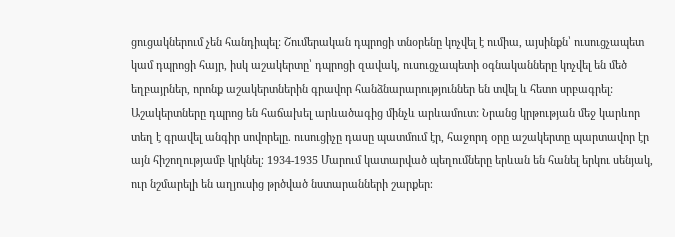ցուցակներում չեն հանդիպել: Շումերական դպրոցի տնօրենը կոչվել է ումիա, այսինքն՝ ուսուցչապետ կամ դպրոցի հայր, իսկ աշակերտը՝ դպրոցի զավակ, ուսուցչապետի օգնականները կոչվել են մեծ եղբայրներ, որոնք աշակերտներին գրավոր հանձնարարություններ են տվել և հետո սրբագրել: Աշակերտները դպրոց են հաճախել արևածագից մինչև արևամուտ: Նրանց կրթության մեջ կարևոր տեղ է գրավել անգիր սովորելը. ուսուցիչը դասը պատմում էր, հաջորդ օրը աշակերտը պարտավոր էր այն հիշողությամբ կրկնել։ 1934-1935 Մարում կատարված պեղումները երևան են հանել երկու սենյակ, ուր նշմարելի են աղյուսից թրծված նստարանների շարքեր։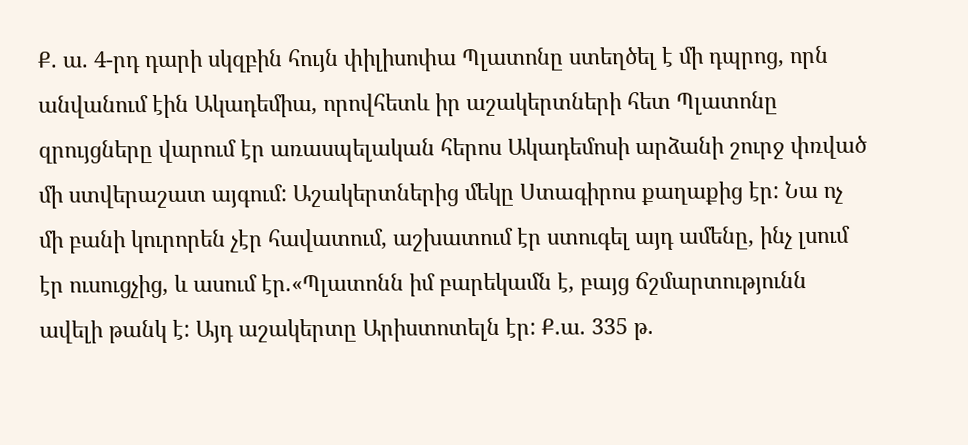Ք. ա. 4-րդ դարի սկզբին հույն փիլիսոփա Պլատոնը ստեղծել է մի դպրոց, որն անվանում էին Ակադեմիա, որովհետև իր աշակերտների հետ Պլատոնը զրույցները վարում էր առասպելական հերոս Ակադեմոսի արձանի շուրջ փռված մի ստվերաշատ այգում: Աշակերտներից մեկը Ստագիրոս քաղաքից էր: Նա ոչ մի բանի կուրորեն չէր հավատում, աշխատում էր ստուգել այդ ամենը, ինչ լսում էր ուսուցչից, և ասում էր.«Պլատոնն իմ բարեկամն է, բայց ճշմարտությունն ավելի թանկ է: Այդ աշակերտը Արիստոտելն էր: Ք.ա. 335 թ.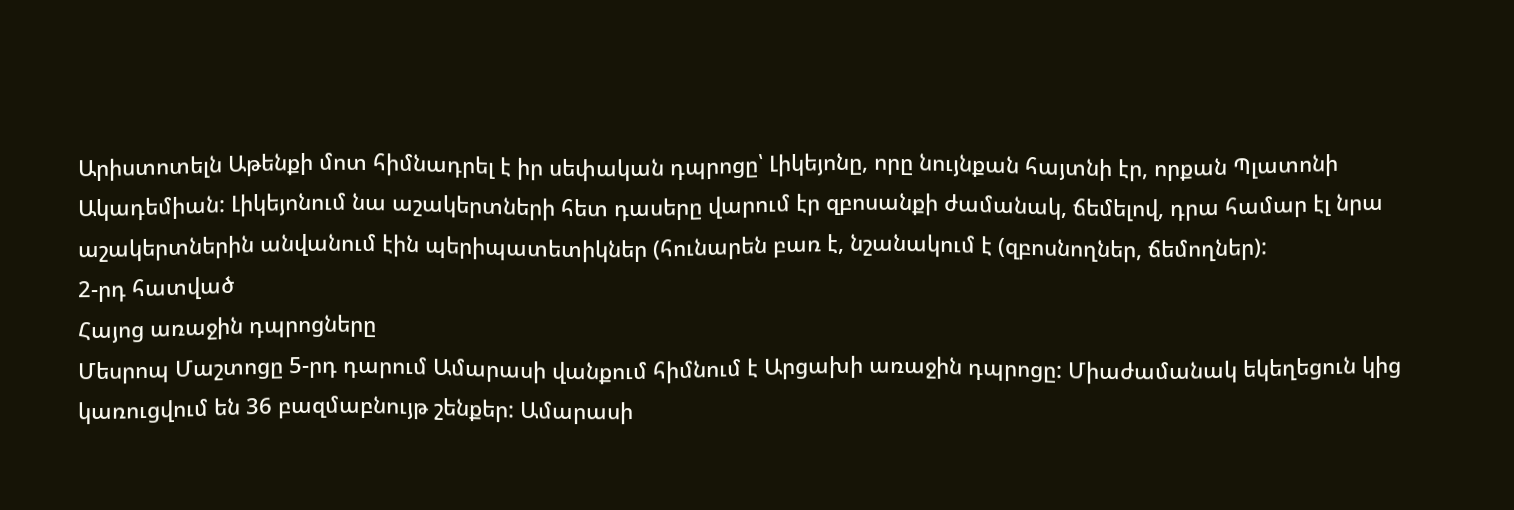Արիստոտելն Աթենքի մոտ հիմնադրել է իր սեփական դպրոցը՝ Լիկեյոնը, որը նույնքան հայտնի էր, որքան Պլատոնի Ակադեմիան: Լիկեյոնում նա աշակերտների հետ դասերը վարում էր զբոսանքի ժամանակ, ճեմելով, դրա համար էլ նրա աշակերտներին անվանում էին պերիպատետիկներ (հունարեն բառ է, նշանակում է (զբոսնողներ, ճեմողներ):
2-րդ հատված
Հայոց առաջին դպրոցները
Մեսրոպ Մաշտոցը 5-րդ դարում Ամարասի վանքում հիմնում է Արցախի առաջին դպրոցը: Միաժամանակ եկեղեցուն կից կառուցվում են 36 բազմաբնույթ շենքեր: Ամարասի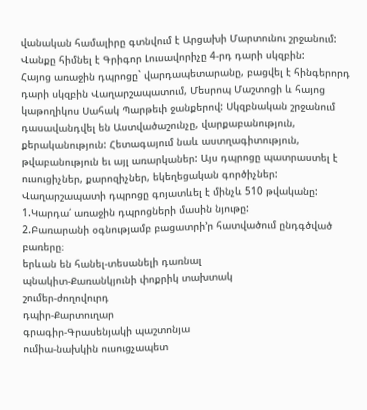վանական համալիրը գտնվում է Արցախի Մարտունու շրջանում: Վանքը հիմնել է Գրիգոր Լուսավորիչը 4-րդ դարի սկզբին:
Հայոց առաջին դպրոցը` վարդապետարանը, բացվել է հինգերորդ դարի սկզբին Վաղարշապատում, Մեսրոպ Մաշտոցի և հայոց կաթողիկոս Սահակ Պարթեւի ջանքերով: Սկզբնական շրջանում դասավանդվել են Աստվածաշունչը, վարքաբանություն, քերականություն: Հետագայում նաև աստղագիտություն, թվաբանություն եւ այլ առարկաներ: Այս դպրոցը պատրաստել է ուսուցիչներ, քարոզիչներ, եկեղեցական գործիչներ: Վաղարշապատի դպրոցը գոյատևել է մինչև 510 թվականը:
1.Կարդա՛ առաջին դպրոցների մասին նյութը:
2.Բառարանի օգնությամբ բացատրի’ր հատվածում ընդգծված բառերը։
երևան են հանել-տեսանելի դառնալ
պնակիտ-Քառանկյունի փոքրիկ տախտակ
շումեր-ժողովուրդ
դպիր-Քարտուղար
գրագիր-Գրասենյակի պաշտոնյա
ումիա-նախկին ուսուցչապետ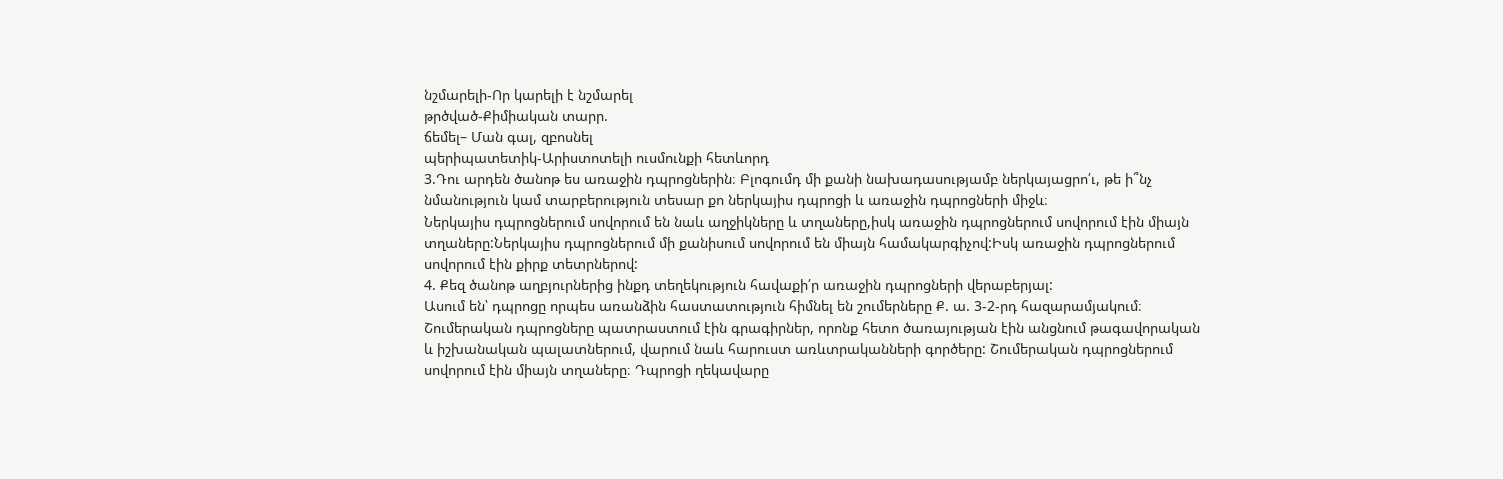նշմարելի-Որ կարելի է նշմարել
թրծված-Քիմիական տարր.
ճեմել– Ման գալ, զբոսնել
պերիպատետիկ-Արիստոտելի ուսմունքի հետևորդ
3.Դու արդեն ծանոթ ես առաջին դպրոցներին։ Բլոգումդ մի քանի նախադասությամբ ներկայացրո՛ւ, թե ի՞նչ նմանություն կամ տարբերություն տեսար քո ներկայիս դպրոցի և առաջին դպրոցների միջև։
Ներկայիս դպրոցներում սովորում են նաև աղջիկները և տղաները,իսկ առաջին դպրոցներում սովորում էին միայն տղաները:Ներկայիս դպրոցներում մի քանիսում սովորում են միայն համակարգիչով:Իսկ առաջին դպրոցներում սովորում էին քիրք տետրներով:
4. Քեզ ծանոթ աղբյուրներից ինքդ տեղեկություն հավաքի՛ր առաջին դպրոցների վերաբերյալ:
Ասում են՝ դպրոցը որպես առանձին հաստատություն հիմնել են շումերները Ք. ա. 3-2-րդ հազարամյակում։ Շումերական դպրոցները պատրաստում էին գրագիրներ, որոնք հետո ծառայության էին անցնում թագավորական և իշխանական պալատներում, վարում նաև հարուստ առևտրականների գործերը: Շումերական դպրոցներում սովորում էին միայն տղաները։ Դպրոցի ղեկավարը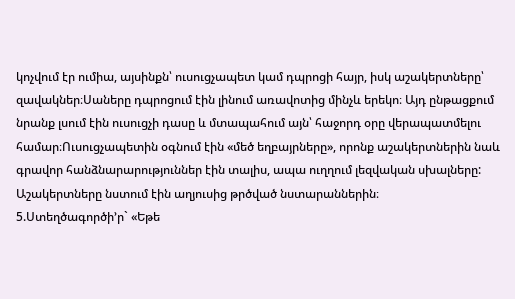կոչվում էր ումիա, այսինքն՝ ուսուցչապետ կամ դպրոցի հայր, իսկ աշակերտները՝ զավակներ։Սաները դպրոցում էին լինում առավոտից մինչև երեկո։ Այդ ընթացքում նրանք լսում էին ուսուցչի դասը և մտապահում այն՝ հաջորդ օրը վերապատմելու համար։Ուսուցչապետին օգնում էին «մեծ եղբայրները», որոնք աշակերտներին նաև գրավոր հանձնարարություններ էին տալիս, ապա ուղղում լեզվական սխալները: Աշակերտները նստում էին աղյուսից թրծված նստարաններին։
5.Ստեղծագործի’ր` «Եթե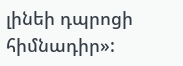լինեի դպրոցի հիմնադիր»: